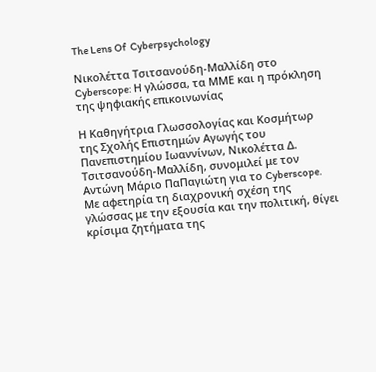The Lens Of  Cyberpsychology

Νικολέττα Τσιτσανούδη-Μαλλίδη στο Cyberscope: Η γλώσσα, τα ΜΜΕ και η πρόκληση της ψηφιακής επικοινωνίας

Η Καθηγήτρια Γλωσσολογίας και Κοσμήτωρ της Σχολής Επιστημών Αγωγής του Πανεπιστημίου Ιωαννίνων, Νικολέττα Δ. Τσιτσανούδη-Μαλλίδη, συνομιλεί με τον Αντώνη Μάριο ΠαΠαγιώτη για το Cyberscope. Με αφετηρία τη διαχρονική σχέση της γλώσσας με την εξουσία και την πολιτική, θίγει κρίσιμα ζητήματα της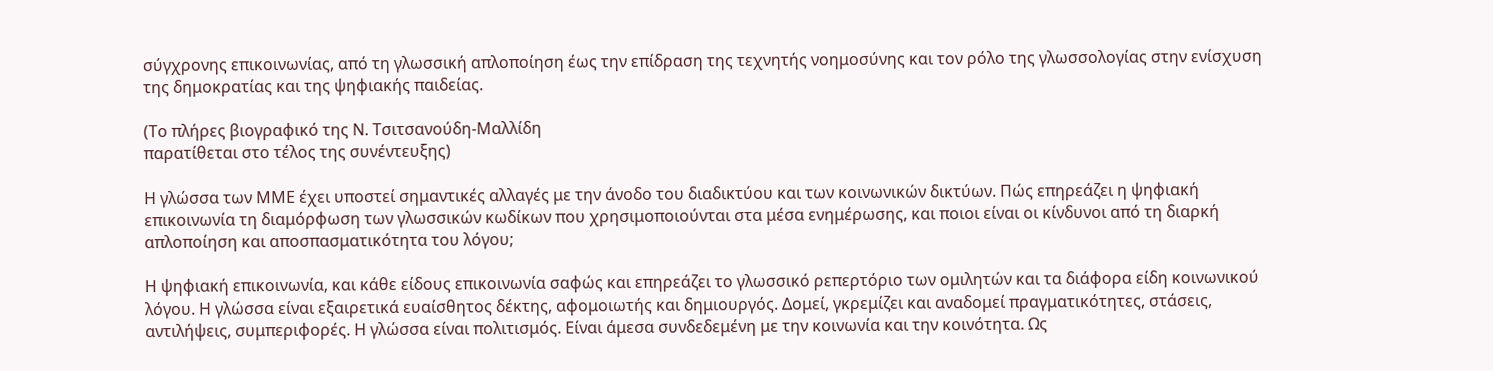σύγχρονης επικοινωνίας, από τη γλωσσική απλοποίηση έως την επίδραση της τεχνητής νοημοσύνης και τον ρόλο της γλωσσολογίας στην ενίσχυση της δημοκρατίας και της ψηφιακής παιδείας.

(Το πλήρες βιογραφικό της Ν. Τσιτσανούδη-Μαλλίδη
παρατίθεται στο τέλος της συνέντευξης)

Η γλώσσα των ΜΜΕ έχει υποστεί σημαντικές αλλαγές με την άνοδο του διαδικτύου και των κοινωνικών δικτύων. Πώς επηρεάζει η ψηφιακή επικοινωνία τη διαμόρφωση των γλωσσικών κωδίκων που χρησιμοποιούνται στα μέσα ενημέρωσης, και ποιοι είναι οι κίνδυνοι από τη διαρκή απλοποίηση και αποσπασματικότητα του λόγου;

Η ψηφιακή επικοινωνία, και κάθε είδους επικοινωνία σαφώς και επηρεάζει το γλωσσικό ρεπερτόριο των ομιλητών και τα διάφορα είδη κοινωνικού λόγου. Η γλώσσα είναι εξαιρετικά ευαίσθητος δέκτης, αφομοιωτής και δημιουργός. Δομεί, γκρεμίζει και αναδομεί πραγματικότητες, στάσεις, αντιλήψεις, συμπεριφορές. Η γλώσσα είναι πολιτισμός. Είναι άμεσα συνδεδεμένη με την κοινωνία και την κοινότητα. Ως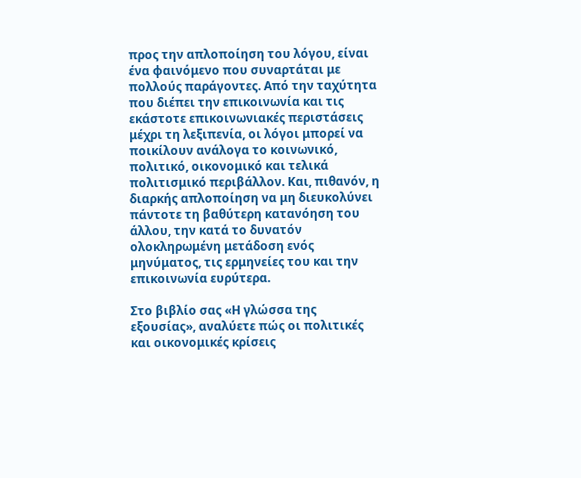προς την απλοποίηση του λόγου, είναι ένα φαινόμενο που συναρτάται με πολλούς παράγοντες. Από την ταχύτητα που διέπει την επικοινωνία και τις εκάστοτε επικοινωνιακές περιστάσεις μέχρι τη λεξιπενία, οι λόγοι μπορεί να ποικίλουν ανάλογα το κοινωνικό, πολιτικό, οικονομικό και τελικά πολιτισμικό περιβάλλον. Και, πιθανόν, η διαρκής απλοποίηση να μη διευκολύνει πάντοτε τη βαθύτερη κατανόηση του άλλου, την κατά το δυνατόν ολοκληρωμένη μετάδοση ενός μηνύματος, τις ερμηνείες του και την επικοινωνία ευρύτερα.

Στο βιβλίο σας «Η γλώσσα της εξουσίας», αναλύετε πώς οι πολιτικές και οικονομικές κρίσεις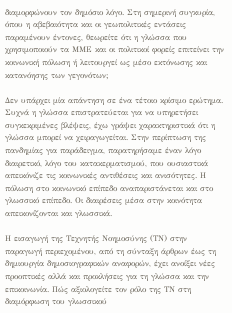διαμορφώνουν τον δημόσιο λόγο. Στη σημερινή συγκυρία, όπου η αβεβαιότητα και οι γεωπολιτικές εντάσεις παραμένουν έντονες, θεωρείτε ότι η γλώσσα που χρησιμοποιούν τα ΜΜΕ και οι πολιτικοί φορείς επιτείνει την κοινωνική πόλωση ή λειτουργεί ως μέσο εκτόνωσης και κατανόησης των γεγονότων;

Δεν υπάρχει μία απάντηση σε ένα τέτοιο κρίσιμο ερώτημα. Συχνά η γλώσσα επιστρατεύεται για να υπηρετήσει συγκεκριμένες βλέψεις, έχω γράψει χαρακτηριστικά ότι η γλώσσα μπορεί να χειραγωγείται. Στην περίπτωση της πανδημίας για παράδειγμα, παρατηρήσαμε έναν λόγο διαιρετικό, λόγο του κατακερματισμού, που ουσιαστικά απεικόνιζε τις κοινωνικές αντιθέσεις και ανισότητες. Η πόλωση στο κοινωνικό επίπεδο αναπαριστάνεται και στο γλωσσικό επίπεδο. Οι διαιρέσεις μέσα στην κοινότητα απεικονίζονται και γλωσσικά.

Η εισαγωγή της Τεχνητής Νοημοσύνης (ΤΝ) στην παραγωγή περιεχομένου, από τη σύνταξη άρθρων έως τη δημιουργία δημοσιογραφικών αναφορών, έχει ανοίξει νέες προοπτικές αλλά και προκλήσεις για τη γλώσσα και την επικοινωνία. Πώς αξιολογείτε τον ρόλο της ΤΝ στη διαμόρφωση του γλωσσικού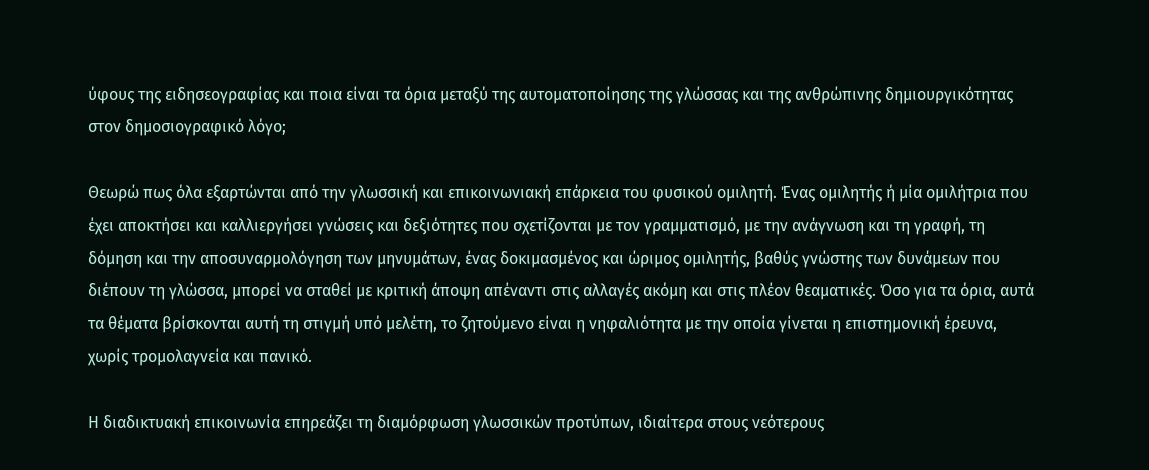ύφους της ειδησεογραφίας και ποια είναι τα όρια μεταξύ της αυτοματοποίησης της γλώσσας και της ανθρώπινης δημιουργικότητας στον δημοσιογραφικό λόγο;

Θεωρώ πως όλα εξαρτώνται από την γλωσσική και επικοινωνιακή επάρκεια του φυσικού ομιλητή. Ένας ομιλητής ή μία ομιλήτρια που έχει αποκτήσει και καλλιεργήσει γνώσεις και δεξιότητες που σχετίζονται με τον γραμματισμό, με την ανάγνωση και τη γραφή, τη δόμηση και την αποσυναρμολόγηση των μηνυμάτων, ένας δοκιμασμένος και ώριμος ομιλητής, βαθύς γνώστης των δυνάμεων που διέπουν τη γλώσσα, μπορεί να σταθεί με κριτική άποψη απέναντι στις αλλαγές ακόμη και στις πλέον θεαματικές. Όσο για τα όρια, αυτά τα θέματα βρίσκονται αυτή τη στιγμή υπό μελέτη, το ζητούμενο είναι η νηφαλιότητα με την οποία γίνεται η επιστημονική έρευνα, χωρίς τρομολαγνεία και πανικό.

Η διαδικτυακή επικοινωνία επηρεάζει τη διαμόρφωση γλωσσικών προτύπων, ιδιαίτερα στους νεότερους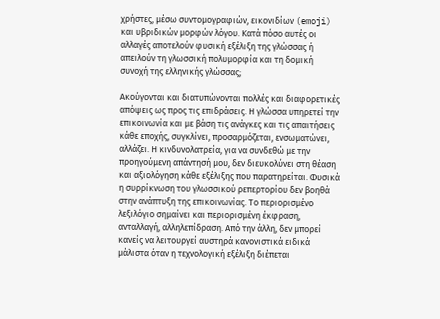χρήστες, μέσω συντομογραφιών, εικονιδίων (emoji) και υβριδικών μορφών λόγου. Κατά πόσο αυτές οι αλλαγές αποτελούν φυσική εξέλιξη της γλώσσας ή απειλούν τη γλωσσική πολυμορφία και τη δομική συνοχή της ελληνικής γλώσσας;

Ακούγονται και διατυπώνονται πολλές και διαφορετικές απόψεις ως προς τις επιδράσεις. Η γλώσσα υπηρετεί την επικοινωνία και με βάση τις ανάγκες και τις απαιτήσεις κάθε εποχής, συγκλίνει, προσαρμόζεται, ενσωματώνει, αλλάζει. Η κινδυνολατρεία, για να συνδεθώ με την προηγούμενη απάντησή μου, δεν διευκολύνει στη θέαση και αξιολόγηση κάθε εξέλιξης που παρατηρείται. Φυσικά η συρρίκνωση του γλωσσικού ρεπερτορίου δεν βοηθά στην ανάπτυξη της επικοινωνίας. Το περιορισμένο λεξιλόγιο σημαίνει και περιορισμένη έκφραση, ανταλλαγή, αλληλεπίδραση. Από την άλλη, δεν μπορεί κανείς να λειτουργεί αυστηρά κανονιστικά ειδικά μάλιστα όταν η τεχνολογική εξέλιξη διέπεται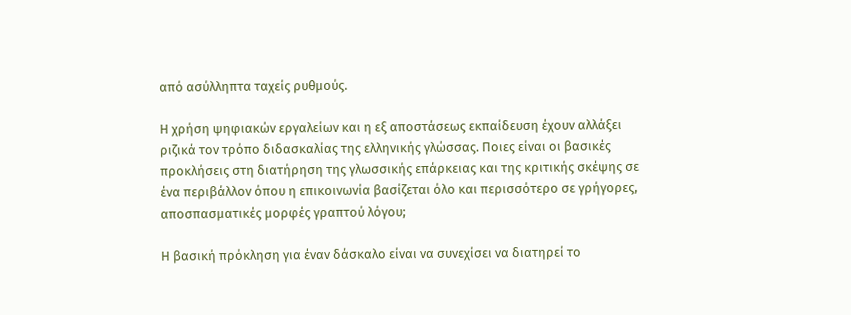από ασύλληπτα ταχείς ρυθμούς.

Η χρήση ψηφιακών εργαλείων και η εξ αποστάσεως εκπαίδευση έχουν αλλάξει ριζικά τον τρόπο διδασκαλίας της ελληνικής γλώσσας. Ποιες είναι οι βασικές προκλήσεις στη διατήρηση της γλωσσικής επάρκειας και της κριτικής σκέψης σε ένα περιβάλλον όπου η επικοινωνία βασίζεται όλο και περισσότερο σε γρήγορες, αποσπασματικές μορφές γραπτού λόγου;

Η βασική πρόκληση για έναν δάσκαλο είναι να συνεχίσει να διατηρεί το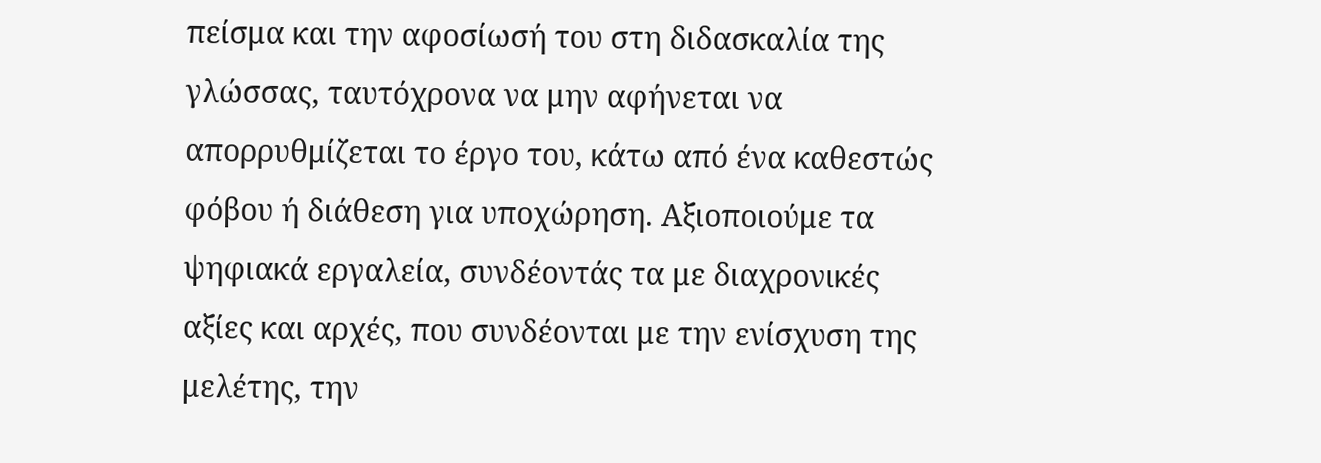πείσμα και την αφοσίωσή του στη διδασκαλία της γλώσσας, ταυτόχρονα να μην αφήνεται να απορρυθμίζεται το έργο του, κάτω από ένα καθεστώς φόβου ή διάθεση για υποχώρηση. Αξιοποιούμε τα ψηφιακά εργαλεία, συνδέοντάς τα με διαχρονικές αξίες και αρχές, που συνδέονται με την ενίσχυση της μελέτης, την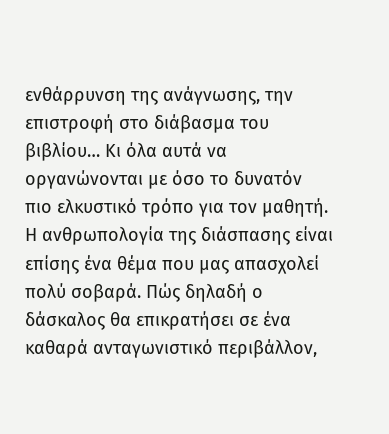ενθάρρυνση της ανάγνωσης, την επιστροφή στο διάβασμα του βιβλίου… Κι όλα αυτά να οργανώνονται με όσο το δυνατόν πιο ελκυστικό τρόπο για τον μαθητή. Η ανθρωπολογία της διάσπασης είναι επίσης ένα θέμα που μας απασχολεί πολύ σοβαρά. Πώς δηλαδή ο δάσκαλος θα επικρατήσει σε ένα καθαρά ανταγωνιστικό περιβάλλον,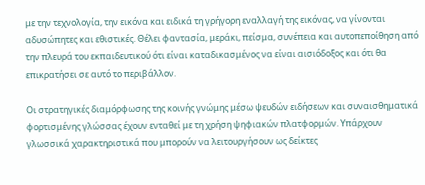με την τεχνολογία, την εικόνα και ειδικά τη γρήγορη εναλλαγή της εικόνας, να γίνονται αδυσώπητες και εθιστικές. Θέλει φαντασία, μεράκι, πείσμα, συνέπεια και αυτοπεποίθηση από την πλευρά του εκπαιδευτικού ότι είναι καταδικασμένος να είναι αισιόδοξος και ότι θα επικρατήσει σε αυτό το περιβάλλον.

Οι στρατηγικές διαμόρφωσης της κοινής γνώμης μέσω ψευδών ειδήσεων και συναισθηματικά φορτισμένης γλώσσας έχουν ενταθεί με τη χρήση ψηφιακών πλατφορμών. Υπάρχουν γλωσσικά χαρακτηριστικά που μπορούν να λειτουργήσουν ως δείκτες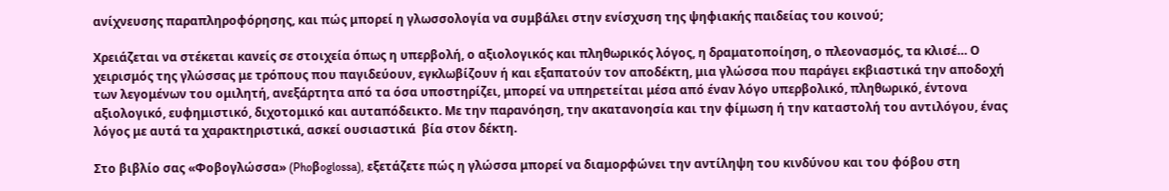ανίχνευσης παραπληροφόρησης, και πώς μπορεί η γλωσσολογία να συμβάλει στην ενίσχυση της ψηφιακής παιδείας του κοινού;

Χρειάζεται να στέκεται κανείς σε στοιχεία όπως η υπερβολή, ο αξιολογικός και πληθωρικός λόγος, η δραματοποίηση, ο πλεονασμός, τα κλισέ… Ο χειρισμός της γλώσσας με τρόπους που παγιδεύουν, εγκλωβίζουν ή και εξαπατούν τον αποδέκτη, μια γλώσσα που παράγει εκβιαστικά την αποδοχή των λεγομένων του ομιλητή, ανεξάρτητα από τα όσα υποστηρίζει, μπορεί να υπηρετείται μέσα από έναν λόγο υπερβολικό, πληθωρικό, έντονα αξιολογικό, ευφημιστικό, διχοτομικό και αυταπόδεικτο. Με την παρανόηση, την ακατανοησία και την φίμωση ή την καταστολή του αντιλόγου, ένας λόγος με αυτά τα χαρακτηριστικά, ασκεί ουσιαστικά  βία στον δέκτη.

Στο βιβλίο σας «Φοβογλώσσα» (Phoβoglossa), εξετάζετε πώς η γλώσσα μπορεί να διαμορφώνει την αντίληψη του κινδύνου και του φόβου στη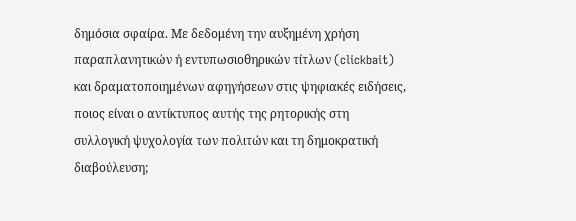δημόσια σφαίρα. Με δεδομένη την αυξημένη χρήση παραπλανητικών ή εντυπωσιοθηρικών τίτλων (clickbait) και δραματοποιημένων αφηγήσεων στις ψηφιακές ειδήσεις, ποιος είναι ο αντίκτυπος αυτής της ρητορικής στη συλλογική ψυχολογία των πολιτών και τη δημοκρατική διαβούλευση;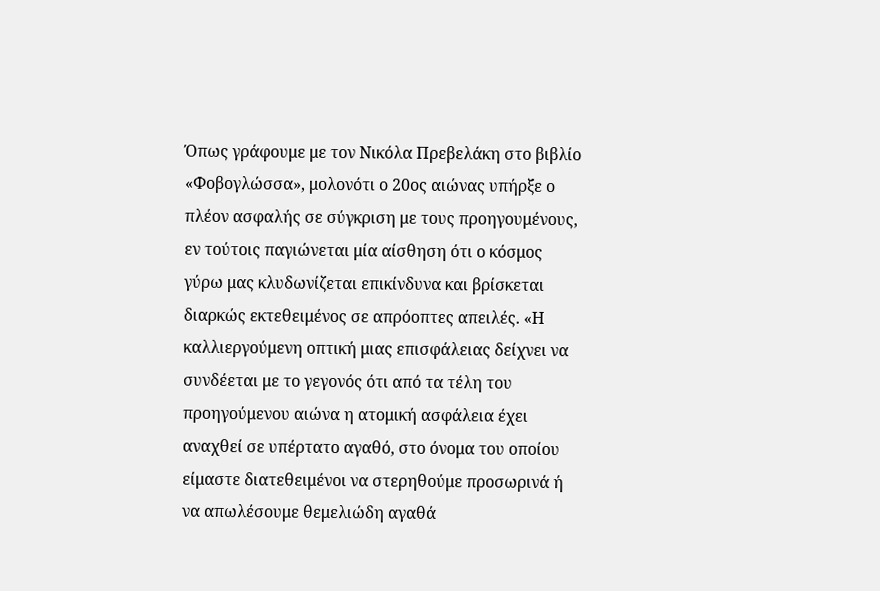Όπως γράφουμε με τον Νικόλα Πρεβελάκη στο βιβλίο «Φοβογλώσσα», μολονότι ο 20ος αιώνας υπήρξε ο πλέον ασφαλής σε σύγκριση με τους προηγουμένους, εν τούτοις παγιώνεται μία αίσθηση ότι ο κόσμος γύρω μας κλυδωνίζεται επικίνδυνα και βρίσκεται διαρκώς εκτεθειμένος σε απρόοπτες απειλές. «Η καλλιεργούμενη οπτική μιας επισφάλειας δείχνει να συνδέεται με το γεγονός ότι από τα τέλη του προηγούμενου αιώνα η ατομική ασφάλεια έχει αναχθεί σε υπέρτατο αγαθό, στο όνομα του οποίου είμαστε διατεθειμένοι να στερηθούμε προσωρινά ή να απωλέσουμε θεμελιώδη αγαθά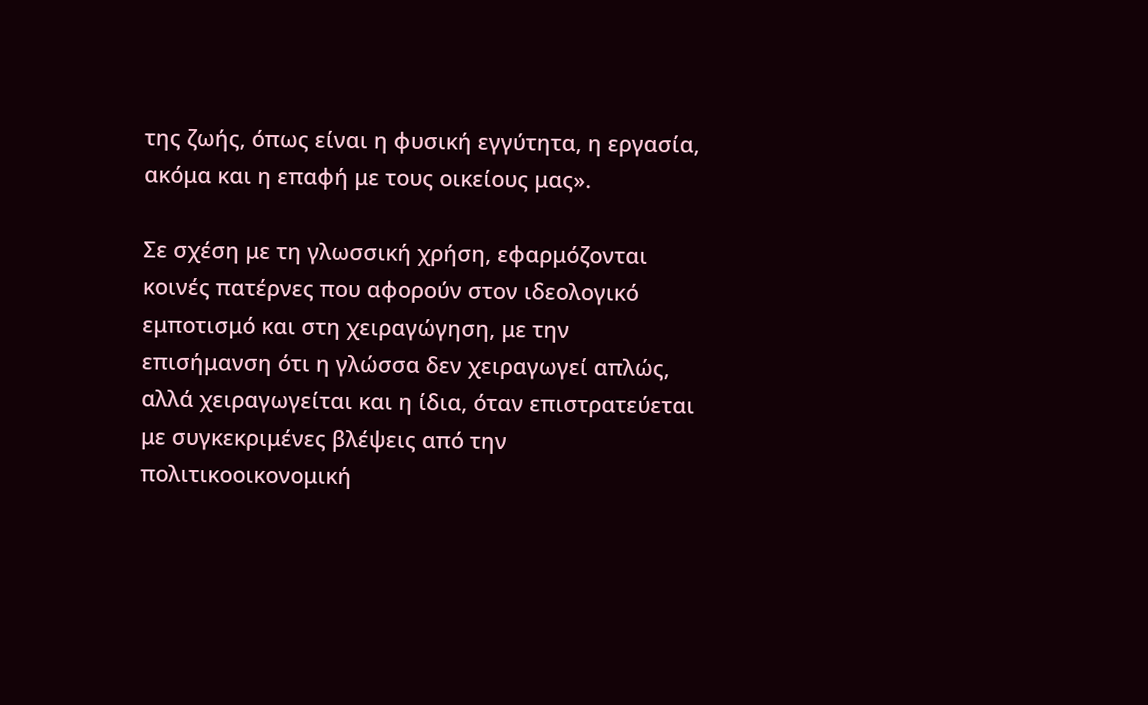της ζωής, όπως είναι η φυσική εγγύτητα, η εργασία, ακόμα και η επαφή με τους οικείους μας».

Σε σχέση με τη γλωσσική χρήση, εφαρμόζονται κοινές πατέρνες που αφορούν στον ιδεολογικό εμποτισμό και στη χειραγώγηση, με την επισήμανση ότι η γλώσσα δεν χειραγωγεί απλώς, αλλά χειραγωγείται και η ίδια, όταν επιστρατεύεται με συγκεκριμένες βλέψεις από την πολιτικοοικονομική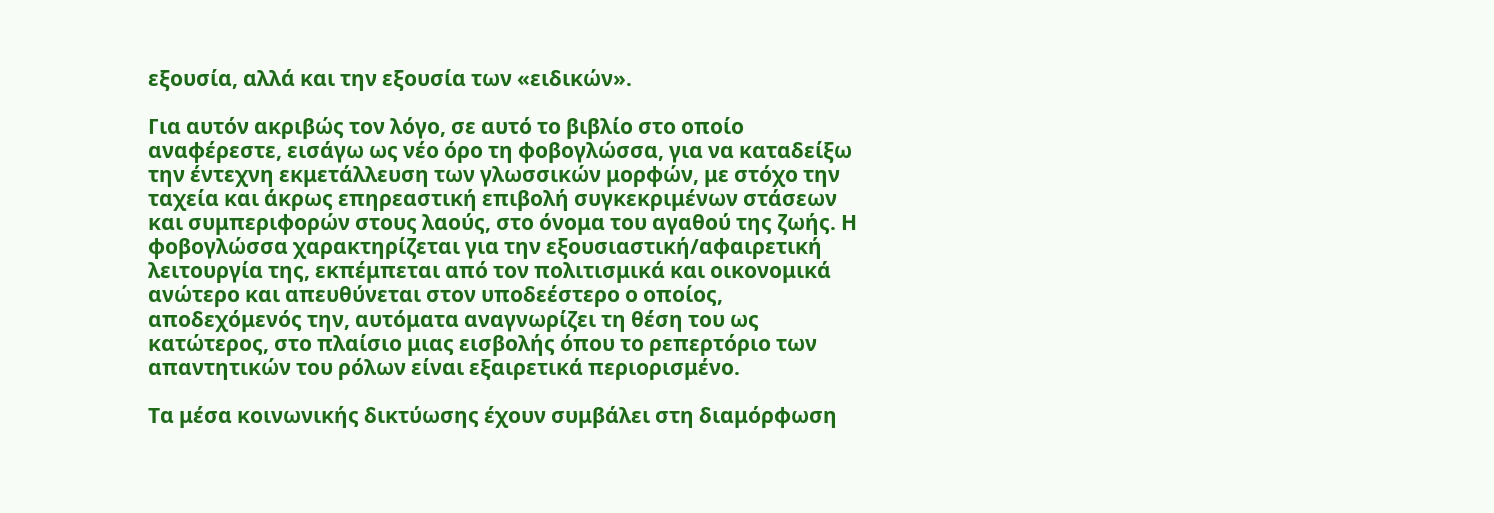εξουσία, αλλά και την εξουσία των «ειδικών».

Για αυτόν ακριβώς τον λόγο, σε αυτό το βιβλίο στο οποίο αναφέρεστε, εισάγω ως νέο όρο τη φοβογλώσσα, για να καταδείξω την έντεχνη εκμετάλλευση των γλωσσικών μορφών, με στόχο την ταχεία και άκρως επηρεαστική επιβολή συγκεκριμένων στάσεων και συμπεριφορών στους λαούς, στο όνομα του αγαθού της ζωής. Η φοβογλώσσα χαρακτηρίζεται για την εξουσιαστική/αφαιρετική λειτουργία της, εκπέμπεται από τον πολιτισμικά και οικονομικά ανώτερο και απευθύνεται στον υποδεέστερο ο οποίος, αποδεχόμενός την, αυτόματα αναγνωρίζει τη θέση του ως κατώτερος, στο πλαίσιο μιας εισβολής όπου το ρεπερτόριο των απαντητικών του ρόλων είναι εξαιρετικά περιορισμένο.

Τα μέσα κοινωνικής δικτύωσης έχουν συμβάλει στη διαμόρφωση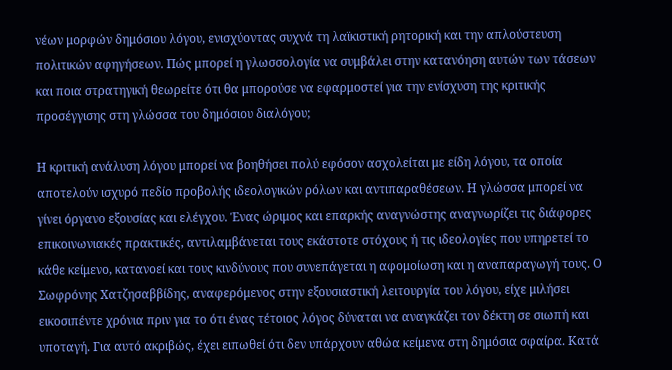νέων μορφών δημόσιου λόγου, ενισχύοντας συχνά τη λαϊκιστική ρητορική και την απλούστευση πολιτικών αφηγήσεων. Πώς μπορεί η γλωσσολογία να συμβάλει στην κατανόηση αυτών των τάσεων και ποια στρατηγική θεωρείτε ότι θα μπορούσε να εφαρμοστεί για την ενίσχυση της κριτικής προσέγγισης στη γλώσσα του δημόσιου διαλόγου;

Η κριτική ανάλυση λόγου μπορεί να βοηθήσει πολύ εφόσον ασχολείται με είδη λόγου, τα οποία αποτελούν ισχυρό πεδίο προβολής ιδεολογικών ρόλων και αντιπαραθέσεων. Η γλώσσα μπορεί να γίνει όργανο εξουσίας και ελέγχου. Ένας ώριμος και επαρκής αναγνώστης αναγνωρίζει τις διάφορες επικοινωνιακές πρακτικές, αντιλαμβάνεται τους εκάστοτε στόχους ή τις ιδεολογίες που υπηρετεί το κάθε κείμενο, κατανοεί και τους κινδύνους που συνεπάγεται η αφομοίωση και η αναπαραγωγή τους. Ο Σωφρόνης Χατζησαββίδης, αναφερόμενος στην εξουσιαστική λειτουργία του λόγου, είχε μιλήσει εικοσιπέντε χρόνια πριν για το ότι ένας τέτοιος λόγος δύναται να αναγκάζει τον δέκτη σε σιωπή και υποταγή. Για αυτό ακριβώς, έχει ειπωθεί ότι δεν υπάρχουν αθώα κείμενα στη δημόσια σφαίρα. Κατά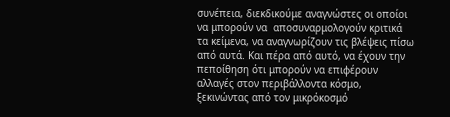συνέπεια, διεκδικούμε αναγνώστες οι οποίοι να μπορούν να  αποσυναρμολογούν κριτικά τα κείμενα, να αναγνωρίζουν τις βλέψεις πίσω από αυτά. Και πέρα από αυτό, να έχουν την πεποίθηση ότι μπορούν να επιφέρουν αλλαγές στον περιβάλλοντα κόσμο, ξεκινώντας από τον μικρόκοσμό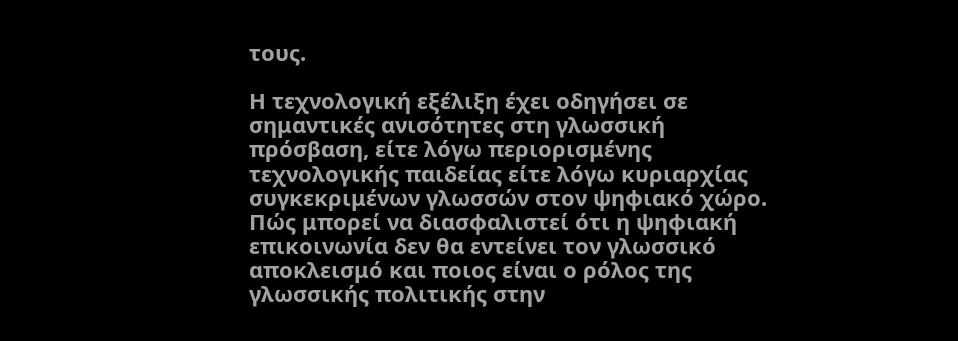τους.

Η τεχνολογική εξέλιξη έχει οδηγήσει σε σημαντικές ανισότητες στη γλωσσική πρόσβαση, είτε λόγω περιορισμένης τεχνολογικής παιδείας είτε λόγω κυριαρχίας συγκεκριμένων γλωσσών στον ψηφιακό χώρο. Πώς μπορεί να διασφαλιστεί ότι η ψηφιακή επικοινωνία δεν θα εντείνει τον γλωσσικό αποκλεισμό και ποιος είναι ο ρόλος της γλωσσικής πολιτικής στην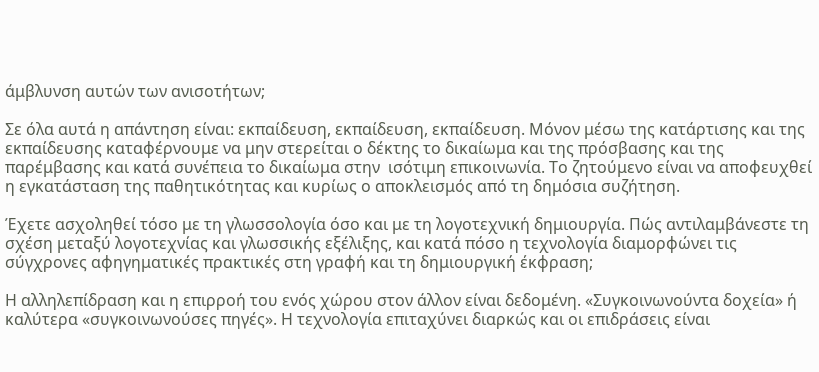άμβλυνση αυτών των ανισοτήτων;

Σε όλα αυτά η απάντηση είναι: εκπαίδευση, εκπαίδευση, εκπαίδευση. Μόνον μέσω της κατάρτισης και της εκπαίδευσης καταφέρνουμε να μην στερείται ο δέκτης το δικαίωμα και της πρόσβασης και της παρέμβασης και κατά συνέπεια το δικαίωμα στην  ισότιμη επικοινωνία. Το ζητούμενο είναι να αποφευχθεί η εγκατάσταση της παθητικότητας και κυρίως ο αποκλεισμός από τη δημόσια συζήτηση.

Έχετε ασχοληθεί τόσο με τη γλωσσολογία όσο και με τη λογοτεχνική δημιουργία. Πώς αντιλαμβάνεστε τη σχέση μεταξύ λογοτεχνίας και γλωσσικής εξέλιξης, και κατά πόσο η τεχνολογία διαμορφώνει τις σύγχρονες αφηγηματικές πρακτικές στη γραφή και τη δημιουργική έκφραση;

Η αλληλεπίδραση και η επιρροή του ενός χώρου στον άλλον είναι δεδομένη. «Συγκοινωνούντα δοχεία» ή καλύτερα «συγκοινωνούσες πηγές». Η τεχνολογία επιταχύνει διαρκώς και οι επιδράσεις είναι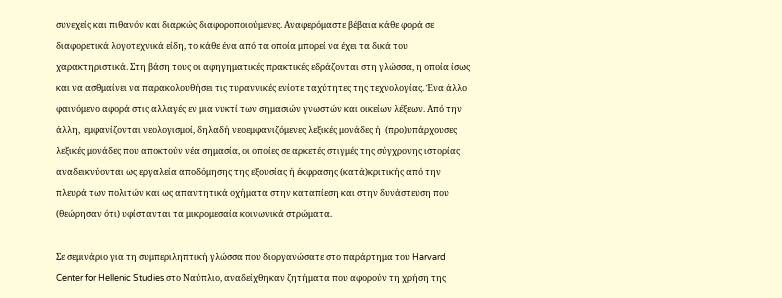συνεχείς και πιθανόν και διαρκώς διαφοροποιούμενες. Αναφερόμαστε βέβαια κάθε φορά σε διαφορετικά λογοτεχνικά είδη, το κάθε ένα από τα οποία μπορεί να έχει τα δικά του χαρακτηριστικά. Στη βάση τους οι αφηγηματικές πρακτικές εδράζονται στη γλώσσα, η οποία ίσως και να ασθμαίνει να παρακολουθήσει τις τυραννικές ενίοτε ταχύτητες της τεχνολογίας. Ένα άλλο φαινόμενο αφορά στις αλλαγές εν μια νυκτί των σημασιών γνωστών και οικείων λέξεων. Από την άλλη,  εμφανίζονται νεολογισμοί, δηλαδή νεοεμφανιζόμενες λεξικές μονάδες ή  (προ)υπάρχουσες λεξικές μονάδες που αποκτούν νέα σημασία, οι οποίες σε αρκετές στιγμές της σύγχρονης ιστορίας αναδεικνύονται ως εργαλεία αποδόμησης της εξουσίας ή έκφρασης (κατά)κριτικής από την πλευρά των πολιτών και ως απαντητικά οχήματα στην καταπίεση και στην δυνάστευση που (θεώρησαν ότι) υφίστανται τα μικρομεσαία κοινωνικά στρώματα.

Σε σεμινάριο για τη συμπεριληπτική γλώσσα που διοργανώσατε στο παράρτημα του Harvard Center for Hellenic Studies στο Ναύπλιο, αναδείχθηκαν ζητήματα που αφορούν τη χρήση της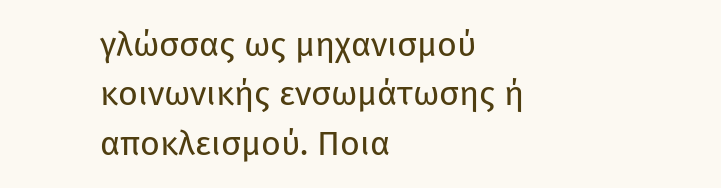γλώσσας ως μηχανισμού κοινωνικής ενσωμάτωσης ή αποκλεισμού. Ποια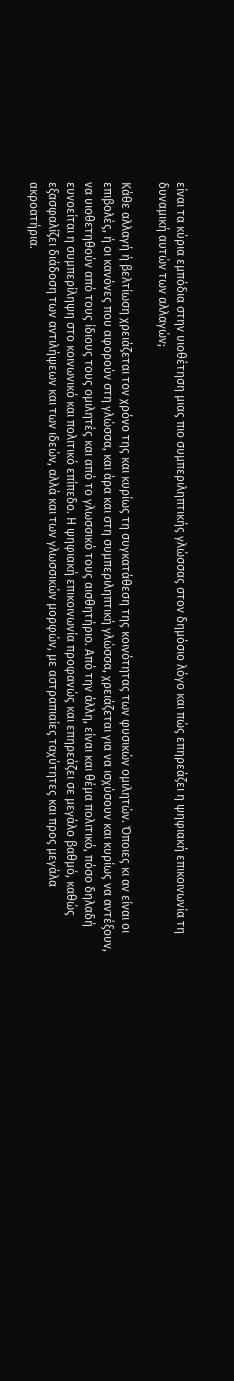είναι τα κύρια εμπόδια στην υιοθέτηση μιας πιο συμπεριληπτικής γλώσσας στον δημόσιο λόγο και πώς επηρεάζει η ψηφιακή επικοινωνία τη δυναμική αυτών των αλλαγών;

Κάθε αλλαγή ή βελτίωση χρειάζεται τον χρόνο της και κυρίως τη συγκατάθεση της κοινότητας των φυσικών ομιλητών. Όποιες κι αν είναι οι επιβολές, ή οι κανόνες που αφορούν στη γλώσσα, και άρα και στη συμπεριληπτική γλώσσα, χρειάζεται για να ισχύσουν και κυρίως να αντέξουν, να υιοθετηθούν από τους ίδιους τους ομιλητές και από το γλωσσικό τους αισθητήριο. Από την άλλη, είναι και θέμα πολιτικό, πόσο δηλαδή ευνοείται η συμπερίληψη στο κοινωνικό και πολιτικό επίπεδο. Η ψηφιακή επικοινωνία προφανώς και επηρεάζει σε μεγάλο βαθμό, καθώς εξασφαλίζει διάδοση των αντιλήψεων και των ιδεών, αλλά και των γλωσσικών μορφών, με αστραπιαίες ταχύτητες και προς μεγάλα ακροατήρια.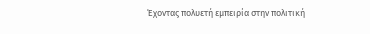Έχοντας πολυετή εμπειρία στην πολιτική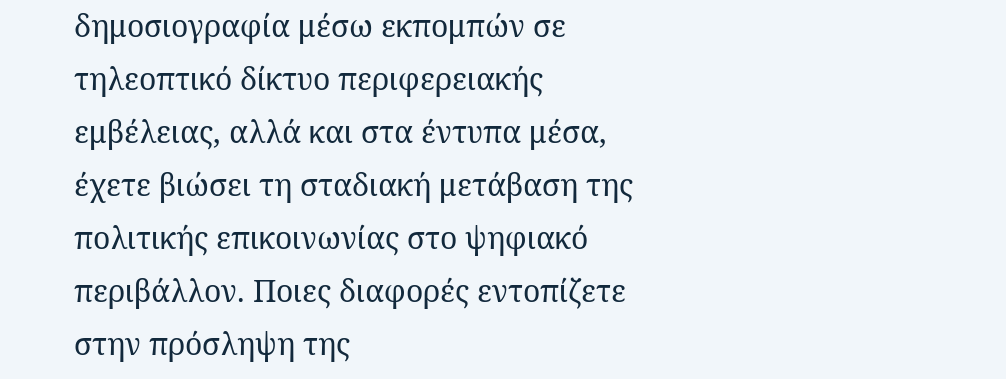δημοσιογραφία μέσω εκπομπών σε τηλεοπτικό δίκτυο περιφερειακής εμβέλειας, αλλά και στα έντυπα μέσα, έχετε βιώσει τη σταδιακή μετάβαση της πολιτικής επικοινωνίας στο ψηφιακό περιβάλλον. Ποιες διαφορές εντοπίζετε στην πρόσληψη της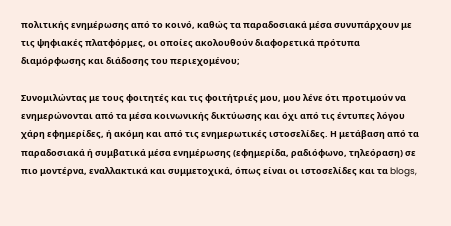πολιτικής ενημέρωσης από το κοινό, καθώς τα παραδοσιακά μέσα συνυπάρχουν με τις ψηφιακές πλατφόρμες, οι οποίες ακολουθούν διαφορετικά πρότυπα διαμόρφωσης και διάδοσης του περιεχομένου;

Συνομιλώντας με τους φοιτητές και τις φοιτήτριές μου, μου λένε ότι προτιμούν να ενημερώνονται από τα μέσα κοινωνικής δικτύωσης και όχι από τις έντυπες λόγου χάρη εφημερίδες, ή ακόμη και από τις ενημερωτικές ιστοσελίδες. Η μετάβαση από τα παραδοσιακά ή συμβατικά μέσα ενημέρωσης (εφημερίδα, ραδιόφωνο, τηλεόραση) σε πιο μοντέρνα, εναλλακτικά και συμμετοχικά, όπως είναι οι ιστοσελίδες και τα blogs,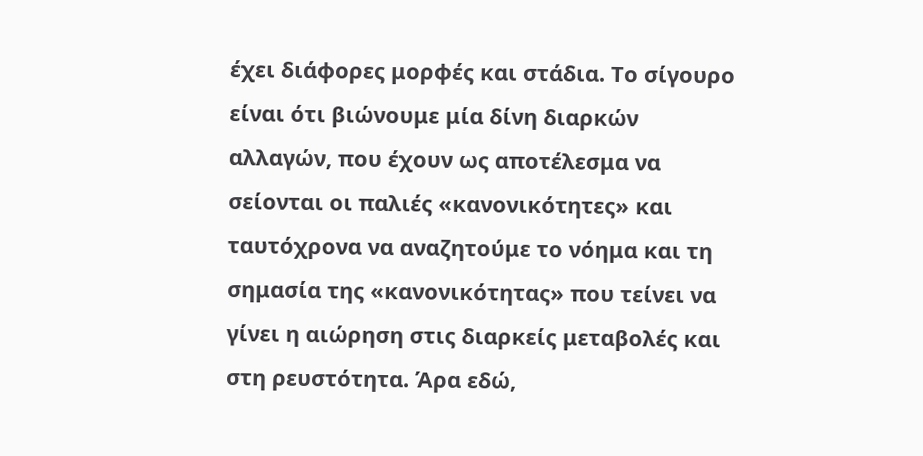έχει διάφορες μορφές και στάδια. Το σίγουρο είναι ότι βιώνουμε μία δίνη διαρκών αλλαγών, που έχουν ως αποτέλεσμα να σείονται οι παλιές «κανονικότητες» και ταυτόχρονα να αναζητούμε το νόημα και τη σημασία της «κανονικότητας» που τείνει να γίνει η αιώρηση στις διαρκείς μεταβολές και στη ρευστότητα. Άρα εδώ,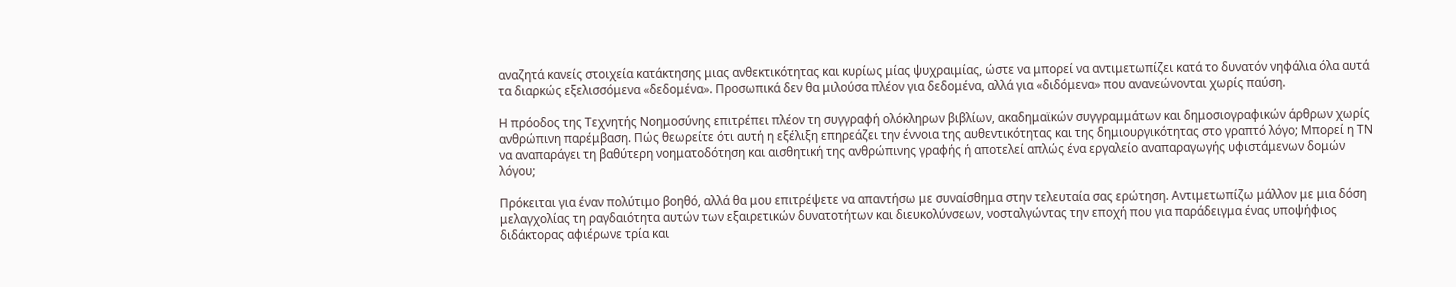αναζητά κανείς στοιχεία κατάκτησης μιας ανθεκτικότητας και κυρίως μίας ψυχραιμίας, ώστε να μπορεί να αντιμετωπίζει κατά το δυνατόν νηφάλια όλα αυτά τα διαρκώς εξελισσόμενα «δεδομένα». Προσωπικά δεν θα μιλούσα πλέον για δεδομένα, αλλά για «διδόμενα» που ανανεώνονται χωρίς παύση.

Η πρόοδος της Τεχνητής Νοημοσύνης επιτρέπει πλέον τη συγγραφή ολόκληρων βιβλίων, ακαδημαϊκών συγγραμμάτων και δημοσιογραφικών άρθρων χωρίς ανθρώπινη παρέμβαση. Πώς θεωρείτε ότι αυτή η εξέλιξη επηρεάζει την έννοια της αυθεντικότητας και της δημιουργικότητας στο γραπτό λόγο; Μπορεί η ΤΝ να αναπαράγει τη βαθύτερη νοηματοδότηση και αισθητική της ανθρώπινης γραφής ή αποτελεί απλώς ένα εργαλείο αναπαραγωγής υφιστάμενων δομών λόγου;

Πρόκειται για έναν πολύτιμο βοηθό, αλλά θα μου επιτρέψετε να απαντήσω με συναίσθημα στην τελευταία σας ερώτηση. Αντιμετωπίζω μάλλον με μια δόση μελαγχολίας τη ραγδαιότητα αυτών των εξαιρετικών δυνατοτήτων και διευκολύνσεων, νοσταλγώντας την εποχή που για παράδειγμα ένας υποψήφιος διδάκτορας αφιέρωνε τρία και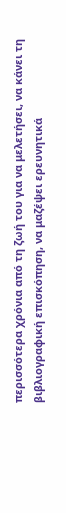περισσότερα χρόνια από τη ζωή του για να μελετήσει, να κάνει τη βιβλιογραφική επισκόπηση, να μαζέψει ερευνητικά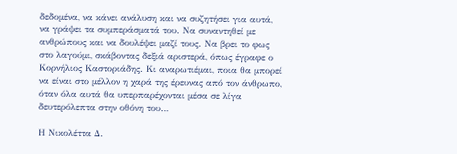δεδομένα, να κάνει ανάλυση και να συζητήσει για αυτά, να γράψει τα συμπεράσματά του. Να συναντηθεί με ανθρώπους και να δουλέψει μαζί τους. Να βρει το φως στο λαγούμι, σκάβοντας δεξιά αριστερά, όπως έγραφε ο Κορνήλιος Καστοριάδης. Κι αναρωτιέμαι, ποια θα μπορεί να είναι στο μέλλον η χαρά της έρευνας από τον άνθρωπο, όταν όλα αυτά θα υπερπαρέχονται μέσα σε λίγα δευτερόλεπτα στην οθόνη του…

Η Νικολέττα Δ.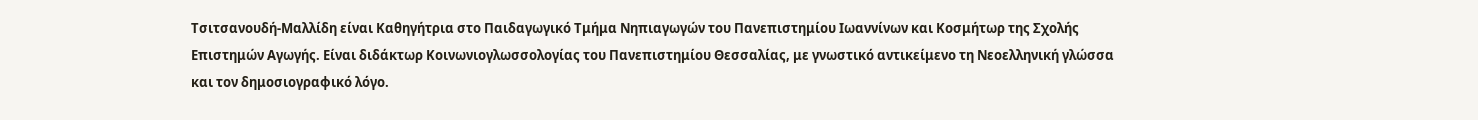Τσιτσανουδή-Μαλλίδη είναι Καθηγήτρια στο Παιδαγωγικό Τμήμα Νηπιαγωγών του Πανεπιστημίου Ιωαννίνων και Κοσμήτωρ της Σχολής Επιστημών Αγωγής. Είναι διδάκτωρ Κοινωνιογλωσσολογίας του Πανεπιστημίου Θεσσαλίας, με γνωστικό αντικείμενο τη Νεοελληνική γλώσσα και τον δημοσιογραφικό λόγο.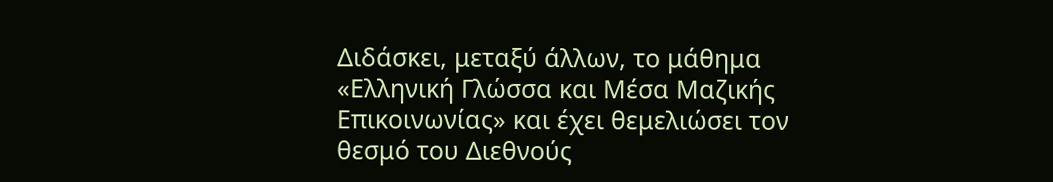Διδάσκει, μεταξύ άλλων, το μάθημα «Ελληνική Γλώσσα και Μέσα Μαζικής Επικοινωνίας» και έχει θεμελιώσει τον θεσμό του Διεθνούς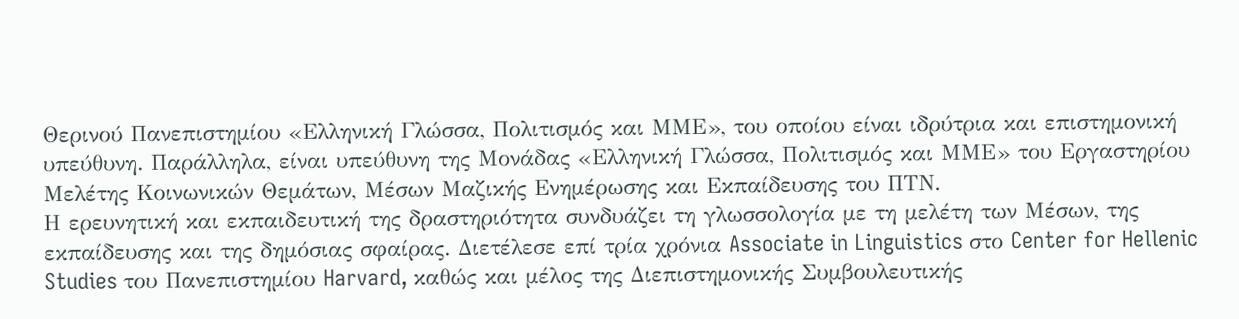Θερινού Πανεπιστημίου «Ελληνική Γλώσσα, Πολιτισμός και ΜΜΕ», του οποίου είναι ιδρύτρια και επιστημονική υπεύθυνη. Παράλληλα, είναι υπεύθυνη της Μονάδας «Ελληνική Γλώσσα, Πολιτισμός και ΜΜΕ» του Εργαστηρίου Μελέτης Κοινωνικών Θεμάτων, Μέσων Μαζικής Ενημέρωσης και Εκπαίδευσης του ΠΤΝ.
Η ερευνητική και εκπαιδευτική της δραστηριότητα συνδυάζει τη γλωσσολογία με τη μελέτη των Μέσων, της εκπαίδευσης και της δημόσιας σφαίρας. Διετέλεσε επί τρία χρόνια Associate in Linguistics στο Center for Hellenic Studies του Πανεπιστημίου Harvard, καθώς και μέλος της Διεπιστημονικής Συμβουλευτικής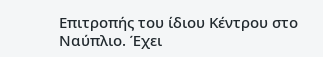Επιτροπής του ίδιου Κέντρου στο Ναύπλιο. Έχει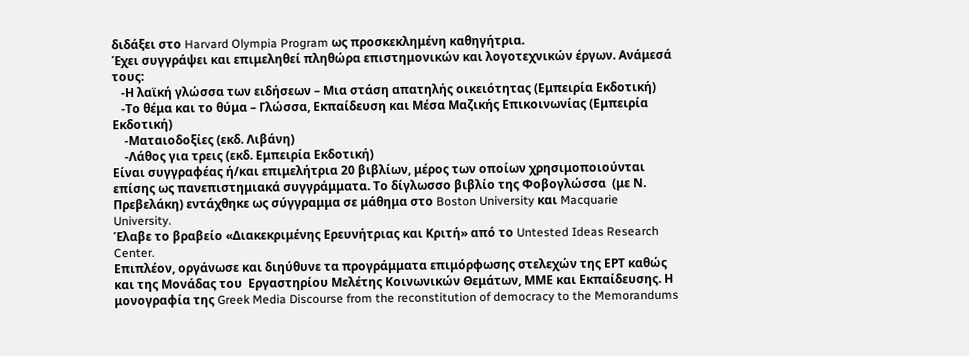διδάξει στο Harvard Olympia Program ως προσκεκλημένη καθηγήτρια.
Έχει συγγράψει και επιμεληθεί πληθώρα επιστημονικών και λογοτεχνικών έργων. Ανάμεσά τους:
   -Η λαϊκή γλώσσα των ειδήσεων – Μια στάση απατηλής οικειότητας (Εμπειρία Εκδοτική)
   -Το θέμα και το θύμα – Γλώσσα, Εκπαίδευση και Μέσα Μαζικής Επικοινωνίας (Εμπειρία Εκδοτική)
    -Ματαιοδοξίες (εκδ. Λιβάνη)
    -Λάθος για τρεις (εκδ. Εμπειρία Εκδοτική)
Είναι συγγραφέας ή/και επιμελήτρια 20 βιβλίων, μέρος των οποίων χρησιμοποιούνται επίσης ως πανεπιστημιακά συγγράμματα. Το δίγλωσσο βιβλίο της Φοβογλώσσα  (με Ν. Πρεβελάκη) εντάχθηκε ως σύγγραμμα σε μάθημα στο Boston University και Macquarie University.
Έλαβε το βραβείο «Διακεκριμένης Ερευνήτριας και Κριτή» από το Untested Ideas Research Center.
Επιπλέον, οργάνωσε και διηύθυνε τα προγράμματα επιμόρφωσης στελεχών της ΕΡΤ καθώς και της Μονάδας του  Εργαστηρίου Μελέτης Κοινωνικών Θεμάτων, ΜΜΕ και Εκπαίδευσης. Η μονογραφία της Greek Media Discourse from the reconstitution of democracy to the Memorandums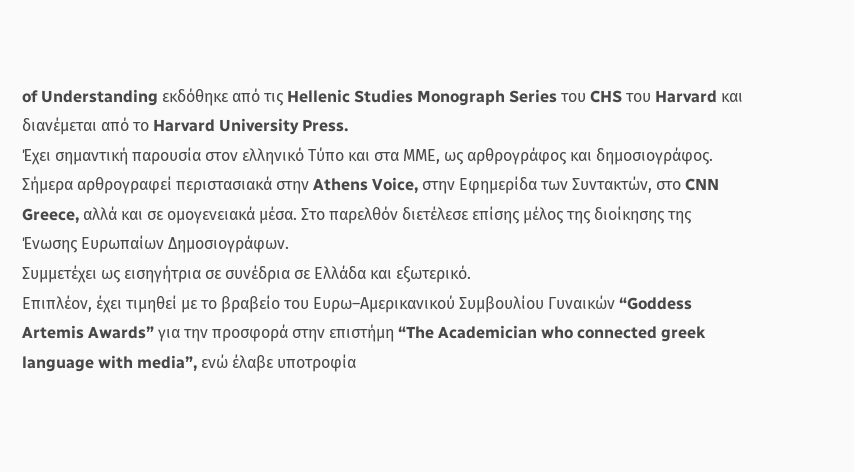of Understanding εκδόθηκε από τις Hellenic Studies Monograph Series του CHS του Harvard και διανέμεται από το Harvard University Press.
Έχει σημαντική παρουσία στον ελληνικό Τύπο και στα ΜΜΕ, ως αρθρογράφος και δημοσιογράφος. Σήμερα αρθρογραφεί περιστασιακά στην Athens Voice, στην Εφημερίδα των Συντακτών, στο CNN Greece, αλλά και σε ομογενειακά μέσα. Στο παρελθόν διετέλεσε επίσης μέλος της διοίκησης της Ένωσης Ευρωπαίων Δημοσιογράφων.
Συμμετέχει ως εισηγήτρια σε συνέδρια σε Ελλάδα και εξωτερικό.
Επιπλέον, έχει τιμηθεί με το βραβείο του Ευρω–Αμερικανικού Συμβουλίου Γυναικών “Goddess Artemis Awards” για την προσφορά στην επιστήμη “The Academician who connected greek language with media”, ενώ έλαβε υποτροφία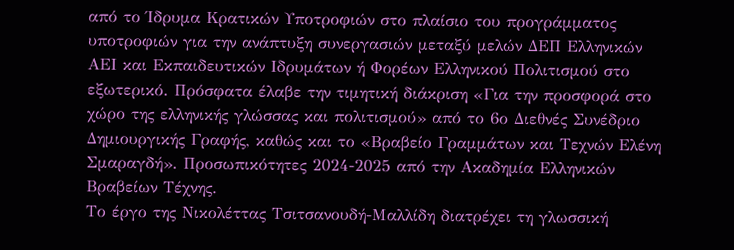από το Ίδρυμα Κρατικών Υποτροφιών στο πλαίσιο του προγράμματος υποτροφιών για την ανάπτυξη συνεργασιών μεταξύ μελών ΔΕΠ Ελληνικών ΑΕΙ και Εκπαιδευτικών Ιδρυμάτων ή Φορέων Ελληνικού Πολιτισμού στο εξωτερικό. Πρόσφατα έλαβε την τιμητική διάκριση «Για την προσφορά στο χώρο της ελληνικής γλώσσας και πολιτισμού» από το 6ο Διεθνές Συνέδριο Δημιουργικής Γραφής, καθώς και το «Βραβείο Γραμμάτων και Τεχνών Ελένη Σμαραγδή». Προσωπικότητες 2024-2025 από την Ακαδημία Ελληνικών Βραβείων Τέχνης.
Το έργο της Νικολέττας Τσιτσανουδή-Μαλλίδη διατρέχει τη γλωσσική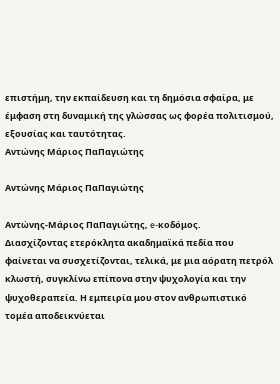επιστήμη, την εκπαίδευση και τη δημόσια σφαίρα, με έμφαση στη δυναμική της γλώσσας ως φορέα πολιτισμού, εξουσίας και ταυτότητας.
Αντώνης Μάριος ΠαΠαγιώτης

Αντώνης Μάριος ΠαΠαγιώτης

Αντώνης-Μάριος ΠαΠαγιώτης, e-κοδόμος.
Διασχίζοντας ετερόκλητα ακαδημαϊκά πεδία που φαίνεται να συσχετίζονται, τελικά, με μια αόρατη πετρόλ κλωστή, συγκλίνω επίπονα στην ψυχολογία και την ψυχοθεραπεία. Η εμπειρία μου στον ανθρωπιστικό τομέα αποδεικνύεται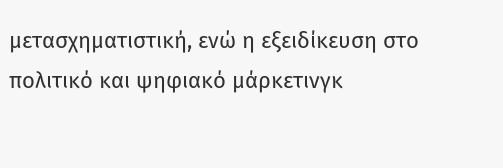μετασχηματιστική, ενώ η εξειδίκευση στο πολιτικό και ψηφιακό μάρκετινγκ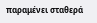παραμένει σταθερά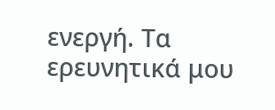ενεργή. Τα ερευνητικά μου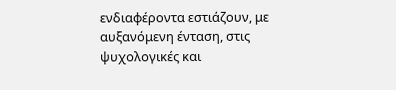ενδιαφέροντα εστιάζουν, με αυξανόμενη ένταση, στις ψυχολογικές και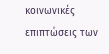κοινωνικές επιπτώσεις των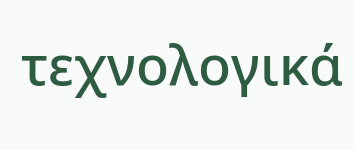τεχνολογικά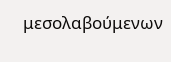μεσολαβούμενων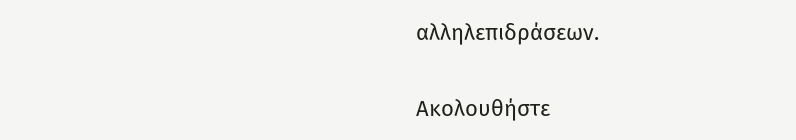αλληλεπιδράσεων.

Ακολουθήστε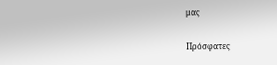μας

Πρόσφατες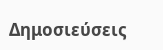Δημοσιεύσεις